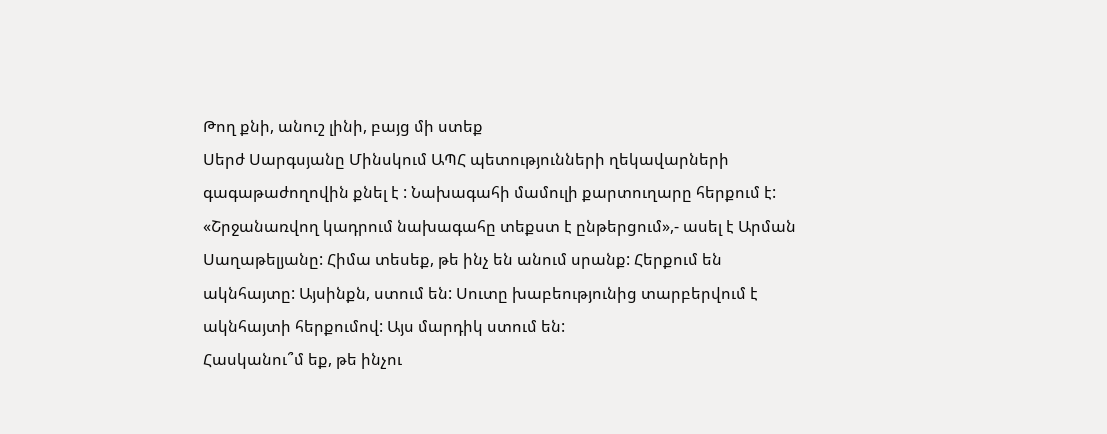Թող քնի, անուշ լինի, բայց մի ստեք
Սերժ Սարգսյանը Մինսկում ԱՊՀ պետությունների ղեկավարների գագաթաժողովին քնել է : Նախագահի մամուլի քարտուղարը հերքում է: «Շրջանառվող կադրում նախագահը տեքստ է ընթերցում»,- ասել է Արման Սաղաթելյանը: Հիմա տեսեք, թե ինչ են անում սրանք: Հերքում են ակնհայտը: Այսինքն, ստում են: Սուտը խաբեությունից տարբերվում է ակնհայտի հերքումով: Այս մարդիկ ստում են:
Հասկանու՞մ եք, թե ինչու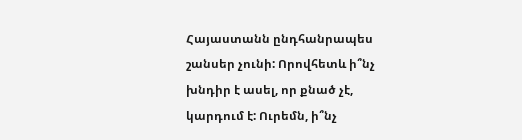Հայաստանն ընդհանրապես շանսեր չունի: Որովհետև ի՞նչ խնդիր է ասել, որ քնած չէ, կարդում է: Ուրեմն, ի՞նչ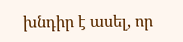խնդիր է ասել, որ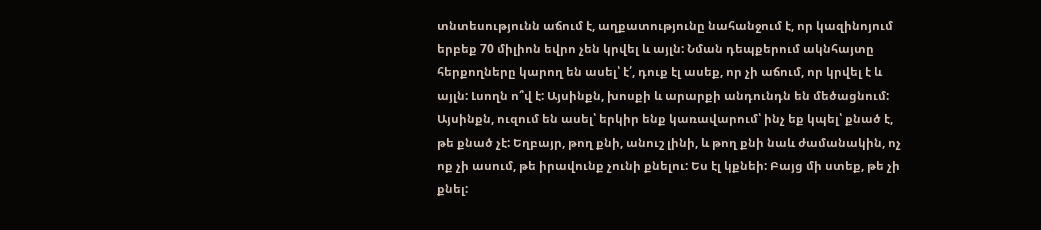տնտեսությունն աճում է, աղքատությունը նահանջում է, որ կազինոյում երբեք 70 միլիոն եվրո չեն կրվել և այլն: Նման դեպքերում ակնհայտը հերքողները կարող են ասել՝ է՛, դուք էլ ասեք, որ չի աճում, որ կրվել է և այլն: Լսողն ո՞վ է: Այսինքն, խոսքի և արարքի անդունդն են մեծացնում: Այսինքն, ուզում են ասել՝ երկիր ենք կառավարում՝ ինչ եք կպել՝ քնած է, թե քնած չէ: Եղբայր, թող քնի, անուշ լինի, և թող քնի նաև ժամանակին, ոչ ոք չի ասում, թե իրավունք չունի քնելու: Ես էլ կքնեի: Բայց մի ստեք, թե չի քնել: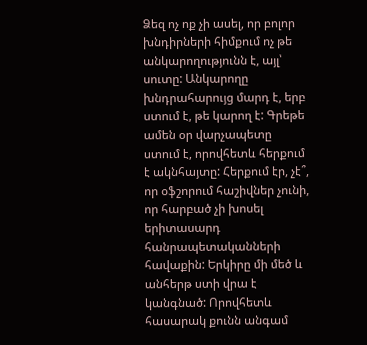Ձեզ ոչ ոք չի ասել, որ բոլոր խնդիրների հիմքում ոչ թե անկարողությունն է, այլ՝ սուտը: Անկարողը խնդրահարույց մարդ է, երբ ստում է, թե կարող է: Գրեթե ամեն օր վարչապետը ստում է, որովհետև հերքում է ակնհայտը: Հերքում էր, չէ՞, որ օֆշորում հաշիվներ չունի, որ հարբած չի խոսել երիտասարդ հանրապետականների հավաքին: Երկիրը մի մեծ և անհերթ ստի վրա է կանգնած: Որովհետև հասարակ քունն անգամ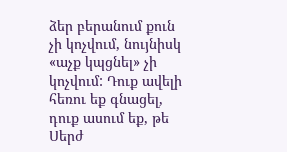ձեր բերանում քուն չի կոչվում, նույնիսկ «աչք կպցնել» չի կոչվում: Դուք ավելի հեռու եք գնացել, դուք ասում եք, թե Սերժ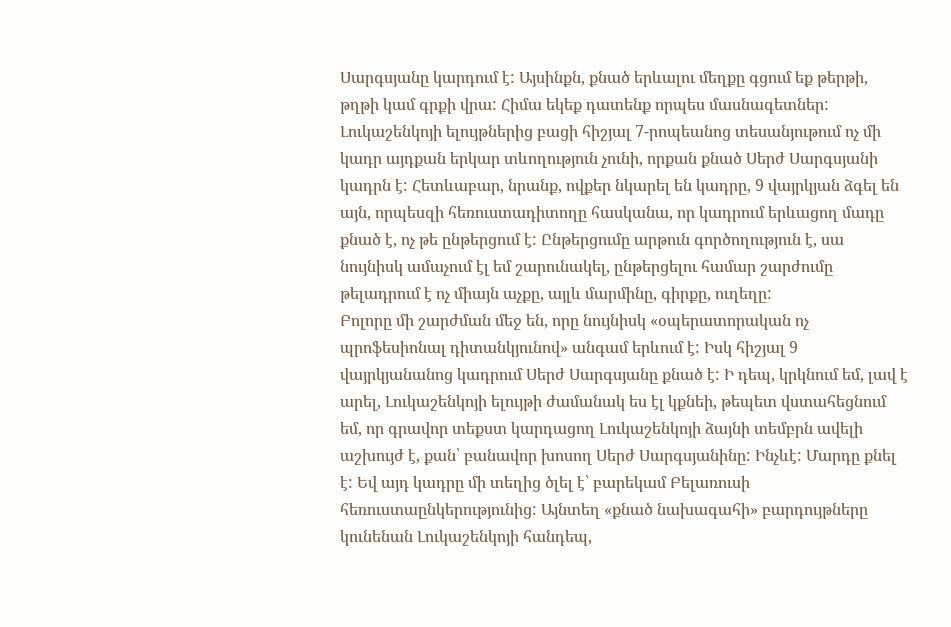Սարգսյանը կարդում է: Այսինքն, քնած երևալու մեղքը գցում եք թերթի, թղթի կամ գրքի վրա: Հիմա եկեք դատենք որպես մասնագետներ: Լուկաշենկոյի ելույթներից բացի հիշյալ 7-րոպեանոց տեսանյութում ոչ մի կադր այդքան երկար տևողություն չունի, որքան քնած Սերժ Սարգսյանի կադրն է: Հետևաբար, նրանք, ովքեր նկարել են կադրը, 9 վայրկյան ձգել են այն, որպեսզի հեռուստադիտողը հասկանա, որ կադրում երևացող մադը քնած է, ոչ թե ընթերցում է: Ընթերցումը արթուն գործողություն է, սա նույնիսկ ամաչում էլ եմ շարունակել, ընթերցելու համար շարժումը թելադրում է ոչ միայն աչքը, այլև մարմինը, գիրքը, ուղեղը:
Բոլորը մի շարժման մեջ են, որը նույնիսկ «օպերատորական ոչ պրոֆեսիոնալ դիտանկյունով» անգամ երևում է: Իսկ հիշյալ 9 վայրկյանանոց կադրում Սերժ Սարգսյանը քնած է: Ի դեպ, կրկնում եմ, լավ է արել, Լուկաշենկոյի ելույթի ժամանակ ես էլ կքնեի, թեպետ վստահեցնում եմ, որ գրավոր տեքստ կարդացող Լուկաշենկոյի ձայնի տեմբրն ավելի աշխույժ է, քան՝ բանավոր խոսող Սերժ Սարգսյանինը: Ինչևէ: Մարդը քնել է: Եվ այդ կադրը մի տեղից ծլել է՝ բարեկամ Բելառուսի հեռուստաընկերությունից: Այնտեղ «քնած նախագահի» բարդույթները կունենան Լուկաշենկոյի հանդեպ,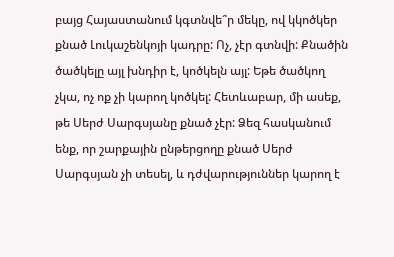բայց Հայաստանում կգտնվե՞ր մեկը, ով կկոծկեր քնած Լուկաշենկոյի կադրը: Ոչ, չէր գտնվի: Քնածին ծածկելը այլ խնդիր է, կոծկելն այլ: Եթե ծածկող չկա, ոչ ոք չի կարող կոծկել: Հետևաբար, մի ասեք, թե Սերժ Սարգսյանը քնած չէր: Ձեզ հասկանում ենք, որ շարքային ընթերցողը քնած Սերժ Սարգսյան չի տեսել, և դժվարություններ կարող է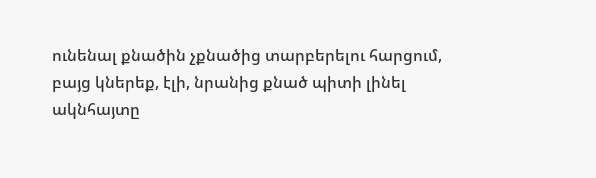ունենալ քնածին չքնածից տարբերելու հարցում, բայց կներեք, էլի, նրանից քնած պիտի լինել ակնհայտը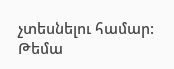չտեսնելու համար:
Թեմա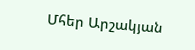Մհեր Արշակյան